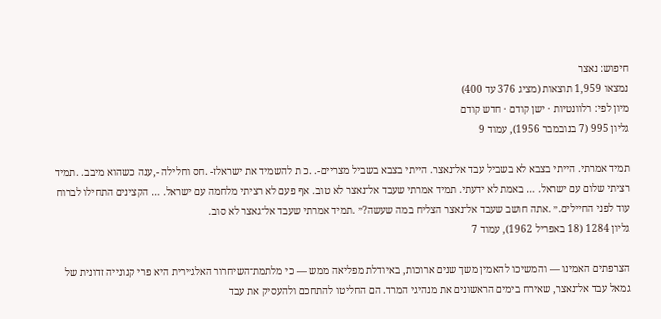חיפוש: נאצר
נמצאו 1,959 תוצאות (מציג 376 עד 400)
מיון לפי: רלוונטיות · ישן קודם · חדש קודם
גליון 995 (7 בנובמבר 1956), עמוד 9

תמיד אמרתי. הייתי בצבא לא בשביל עבד אל־נאצר. הייתי בצבא בשביל מצריים-. .כ ת להשמיד את ישראלז- .חס וחלילה -,ענה כשהוא מיבב. .תמיד רציתי שלום עם ישראל. … באמת לא ידעתי. תמיד אמרתי שעבד אל־נאצר לא טוב. אף פעם לא רציתי מלחמה עם ישראל. … הקצינים התחילו לברוח עוד לפני החיילים.״ .אתה חושב שעבד אל־נאצר הצליח במה שעשה?״ .תמיד אמרתי שעבד אל־גאצר לא סוב.
גליון 1284 (18 באפריל 1962), עמוד 7

הצרפתים האמינו — והמשיכו להאמין משך שנים ארוכות, באיודלת מפליאה ממש — כי מלתמת־השיחרור האלג׳ירית היא פרי קנונייה זדונית של גמאל עבד אל־נאצר, שאירח בימים הראשונים את מנהיגי המרד. הם החליטו להתחכם ולהעסיק את עבד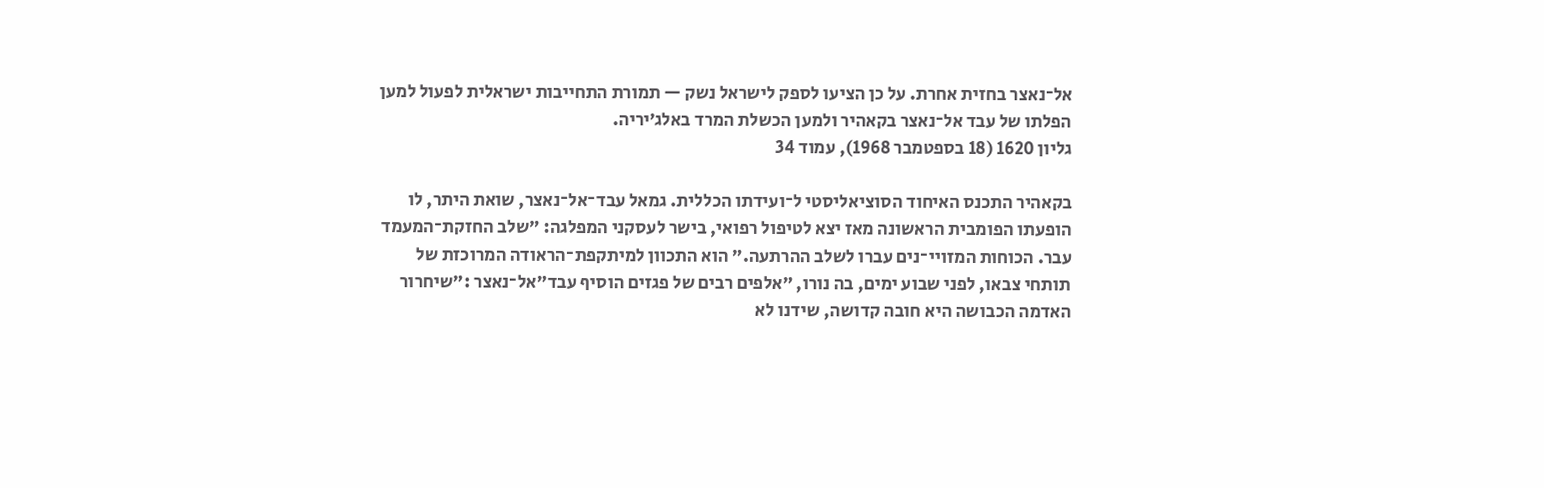אל־נאצר בחזית אחרת. על כן הציעו לספק לישראל נשק — תמורת התחייבות ישראלית לפעול למען הפלתו של עבד אל־נאצר בקאהיר ולמען הכשלת המרד באלג׳יריה.
גליון 1620 (18 בספטמבר 1968), עמוד 34

בקאהיר התכנס האיחוד הסוציאליסטי ל־ועידתו הכללית. גמאל עבד־אל־נאצר, שואת היתר, לו הופעתו הפומבית הראשונה מאז יצא לטיפול רפואי, בישר לעסקני המפלגה: ״שלב החזקת־המעמד עבר. הכוחות המזויי־נים עברו לשלב ההרתעה.״ הוא התכוון למיתקפת־הראודה המרוכזת של תותחי צבאו, לפני שבוע ימים, בה נורו, ״אלפים רבים של פגזים הוסיף עבד״אל־נאצר :״שיחרור האדמה הכבושה היא חובה קדושה, שידנו לא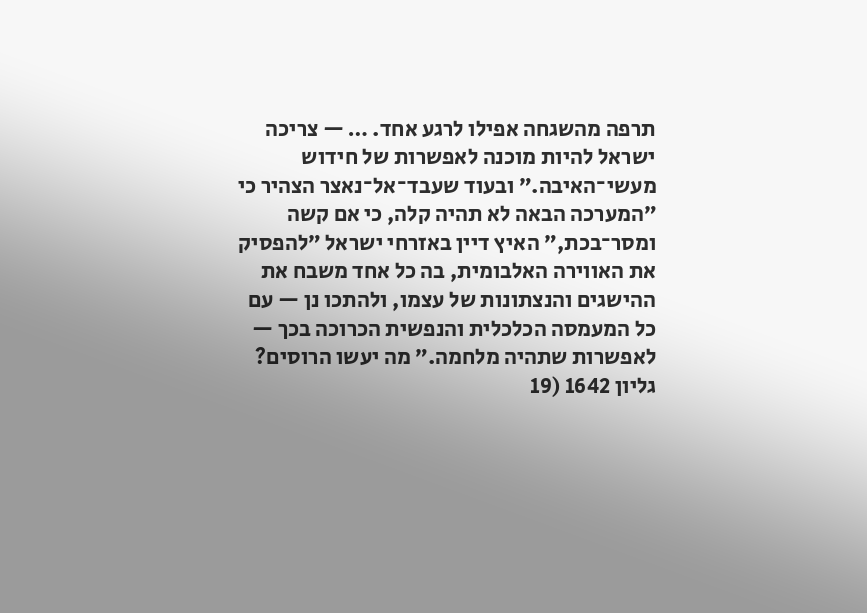תרפה מהשגחה אפילו לרגע אחד. … — צריכה ישראל להיות מוכנה לאפשרות של חידוש מעשי־האיבה.״ ובעוד שעבד־אל־נאצר הצהיר כי ״המערכה הבאה לא תהיה קלה, כי אם קשה ומסר־בכת,״ האיץ דיין באזרחי ישראל ״להפסיק את האווירה האלבומית, בה כל אחד משבח את ההישגים והנצתונות של עצמו, ולהתכו נן — עם כל המעמסה הכלכלית והנפשית הכרוכה בכך — לאפשרות שתהיה מלחמה.״ מה יעשו הרוסים?
גליון 1642 (19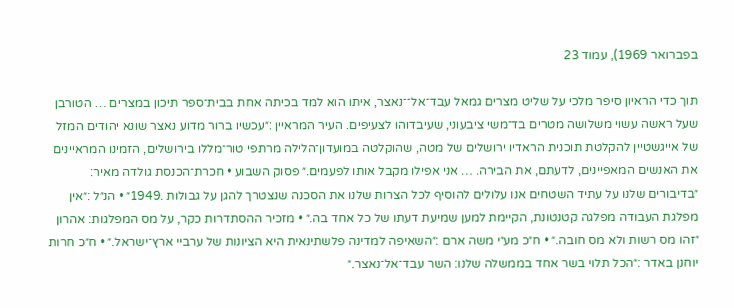בפברואר 1969), עמוד 23

תוך כדי הראיון סיפר מלכי על שליט מצרים גמאל עבד־אל־־נאצר, איתו הוא למד בכיתה אחת בבית־ספר תיכון במצרים … הטורבן שעל ראשה עשוי משלושה מטרים בד־משי ציבעוני, שעיבדוהו לצעיפים. העיר המראיין :״עכשיו ברור מדוע נאצר שונא יהודים המזל של אייגשטיין להקלטת תוכנית הראדיו ירושלים של מטה, שהוקלטה במועדון־הלילה מרתפי טור־מללו בירושלים, הזמינו המראיינים את האנשים המאפיינים, לדעתם, את הבירה. … אני אפילו מקבל אותו לפעמים.״ פסוק השבוע • חכרת־הכנסת גולדה מאיר: ״בדיבורים שלנו על עתיד השטחים אנו עלולים להוסיף לכל הצרות שלנו את הסכנה שנצטרך להגן על גבולות .1949״ • הנ״ל :״אין מפלגת העבודה מפלגה קטנטונת, הקיימת למען שמיעת דעתו של כל אחד בה.״ • מזכיר ההסתדרות כקר, על מס המפלגות: אהרון ״זהו מס רשות ולא מס חובה.״ • ח״כ מע״י משה ארם :״השאיפה למדינה פלשתינאית היא הציונות של ערביי ארץ־ישראל.״ • ח״כ חרות יוחנן באדר :״הכל תלוי בשר אחד בממשלה שלנו: השר עבד־אל־נאצר.״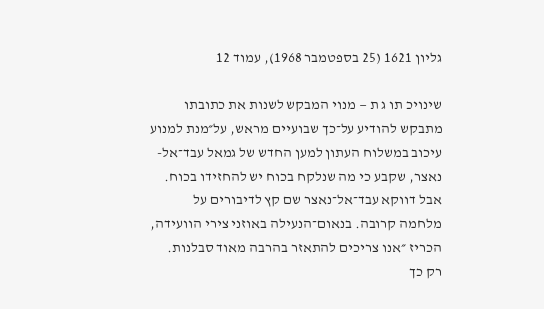גליון 1621 (25 בספטמבר 1968), עמוד 12

שינויכ תו ג ת — מנוי המבקש לשנות את כתובתו מתבקש להודיע על־כך שבועיים מראש, על״מנת למנוע עיכוב במשלוח העתון למען החדש של גמאל עבד־אל-נאצר, שקבע כי מה שנלקח בכוח יש להחזידו בכוח. אבל דווקא עבד־אל־נאצר שם קץ לדיבורים על מלחמה קרובה. בנאום־הנעילה באוזני צירי הוועידה, הכריז ״אנו צריכים להתאזר בהרבה מאוד סבלנות. רק כך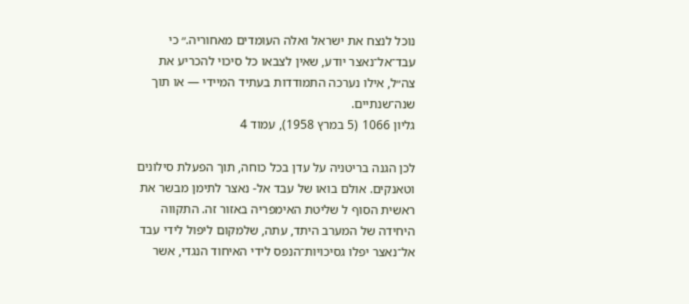נוכל לנצח את ישראל ואלה העומדים מאחוריה.״ כי עבד־אל־נאצר יודע, שאין לצבאו כל סיכוי להכריע את צה״ל, אילו נערכה התמודדות בעתיד המיידי — או תוך שנה־שנתיים.
גליון 1066 (5 במרץ 1958), עמוד 4

לכן הגנה בריטניה על עדן בכל כוחה, תוך הפעלת סילונים וטאנקים. אולם בואו של עבד אל- נאצר לתימן מבשר את ראשית הסוף ל שליטת האימפריה באזור זה. התקווה היחידה של המערב היתד, עתה, שלמקום ליפול לידי עבד אל־נאצר יפלו גסיכויות־הנפס לידי האיחוד הנגדי, אשר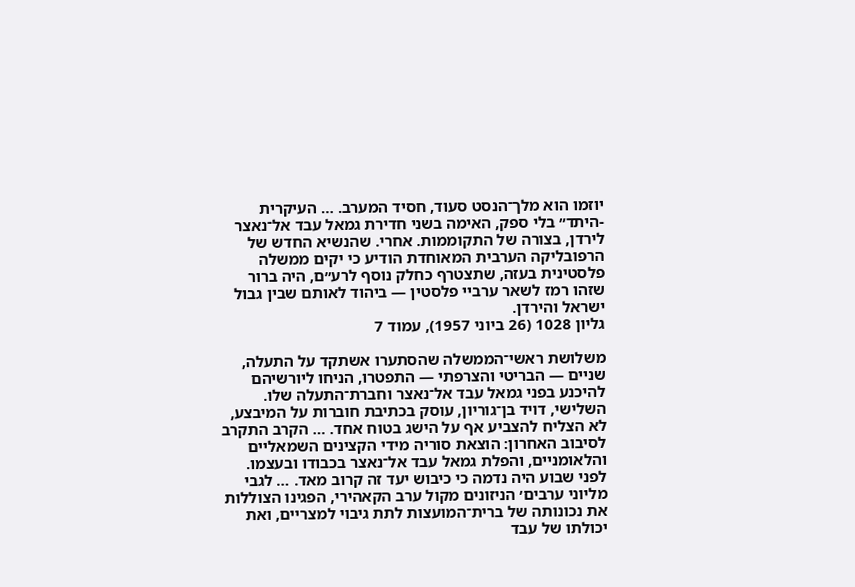יוזמו הוא מלך־הנסט סעוד, חסיד המערב. … העיקרית -היתד״ בלי ספק, האימה בשני חדירת גמאל עבד אל־נאצר לירדן, בצורה של התקוממות. אחרי. שהנשיא החדש של הרפובליקה הערבית המאוחדת הודיע כי יקים ממשלה פלסטינית בעזה, שתצטרף כחלק נוסף לרע״ם, היה ברור שזהו רמז לשאר ערביי פלסטין — ביהוד לאותם שבין גבול ישראל והירדן.
גליון 1028 (26 ביוני 1957), עמוד 7

משלושת ראשי־הממשלה שהסתערו אשתקד על התעלה, שניים — הבריטי והצרפתי — התפטרו, הניחו ליורשיהם להיכנע בפני גמאל עבד אל־נאצר וחברת־התעלה שלו. השלישי, דויד בן־גוריון, עוסק בכתיבת חוברות על המיבצע, לא הצליח להצביע אף על הישג בטוח אחד. … הקרב התקרב לסיבוב האחרון: הוצאת סוריה מידי הקצינים השמאליים והלאומניים, והפלת גמאל עבד אל־נאצר בכבודו ובעצמו. לפני שבוע היה נדמה כי כיבוש יעד זה קרוב מאד. … לגבי מליוני ערבים׳ הניזונים מקול ערב הקאהירי, הפגינו הצוללות את נכונותה של ברית־המועצות לתת גיבוי למצריים, ואת יכולתו של עבד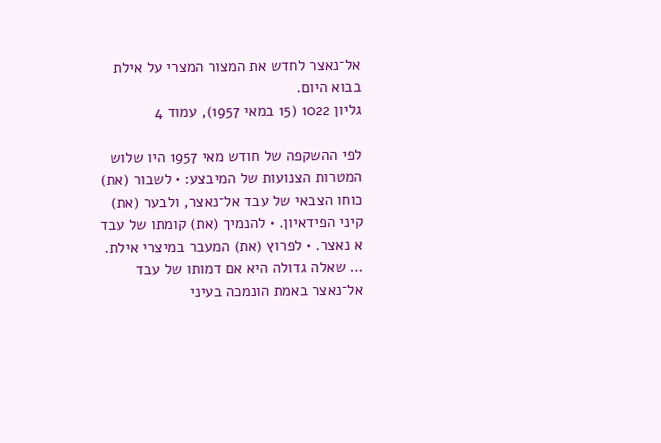אל־נאצר לחדש את המצור המצרי על אילת בבוא היום.
גליון 1022 (15 במאי 1957), עמוד 4

לפי ההשקפה של חודש מאי 1957 היו שלוש המטרות הצנועות של המיבצע: • לשבור (את) כוחו הצבאי של עבד אל־נאצר, ולבער (את) קיני הפידאיון. • להנמיך (את) קומתו של עבד א נאצר. • לפרוץ (את) המעבר במיצרי אילת. … שאלה גדולה היא אם דמותו של עבד אל־נאצר באמת הונמכה בעיני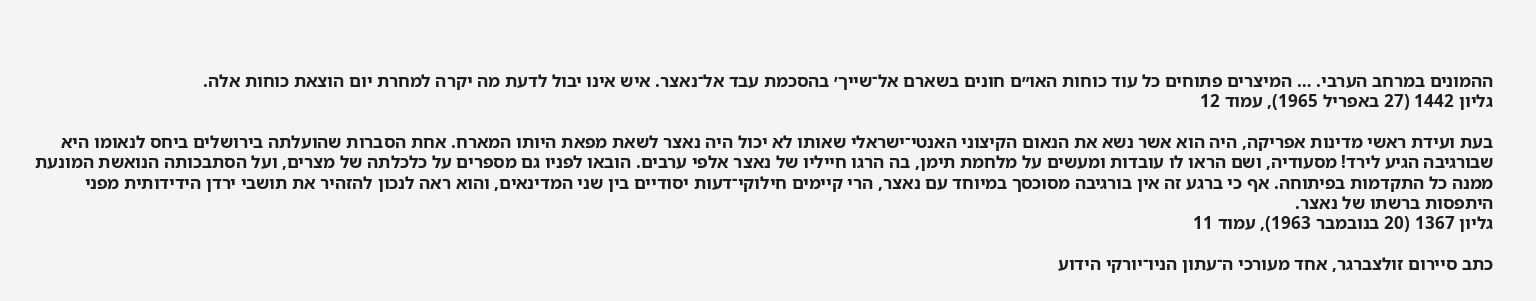ההמונים במרחב הערבי. … המיצרים פתוחים כל עוד כוחות האו״ם חונים בשארם אל־שייך׳ בהסכמת עבד אל־נאצר. איש אינו יבול לדעת מה יקרה למחרת יום הוצאת כוחות אלה.
גליון 1442 (27 באפריל 1965), עמוד 12

בעת ועידת ראשי מדינות אפריקה, היה הוא אשר נשא את הנאום הקיצוני האנטי־ישראלי שאותו לא יכול היה נאצר לשאת מפאת היותו המארח. אחת הסברות שהועלתה בירושלים ביחס לנאומו היא שבורגיבה הגיע לירד! מסעודיה, ושם הראו לו עובדות ומעשים על מלחמת תימן, בה הרגו חייליו של נאצר אלפי ערבים. הובאו לפניו גם מספרים על כלכלתה של מצרים, ועל הסתבכותה הנואשת המונעת ממנה כל התקדמות בפיתוחה. אף כי ברגע זה אין בורגיבה מסוכסך במיוחד עם נאצר, הרי קיימים חילוקי־דעות יסודיים בין שני המדינאים, והוא ראה לנכון להזהיר את תושבי ירדן הידידותית מפני היתפסות ברשתו של נאצר.
גליון 1367 (20 בנובמבר 1963), עמוד 11

כתב סיירום זולצברגר, אחד מעורכי ה־עתון הניו־יורקי הידוע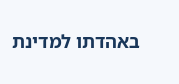באהדתו למדינת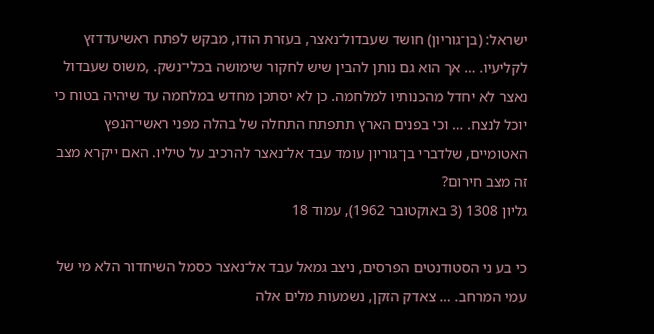ישראל: (בן־גוריון) חושד שעבדול־נאצר, בעזרת הודו, מבקש לפתח ראשיעדדזץ לקליעיו. … אך הוא גם נותן להבין שיש לחקור שימושה בכלי־נשק. ,משוס שעבדול נאצר לא יחדל מהכנותיו למלחמה. כן לא יסתכן מחדש במלחמה עד שיהיה בטוח כי יוכל לנצח. … וכי בפנים הארץ תתפתח התחלה של בהלה מפני ראשי־הנפץ האטומיים, שלדברי בן־גוריון עומד עבד אל־נאצר להרכיב על טיליו. האם ייקרא מצב זה מצב חירום?
גליון 1308 (3 באוקטובר 1962), עמוד 18

כי בע ני הסטודנטים הפרסים, ניצב גמאל עבד אל־נאצר כסמל השיחדור הלא מי של עמי המרחב. … צאדק הזקן, נשמעות מלים אלה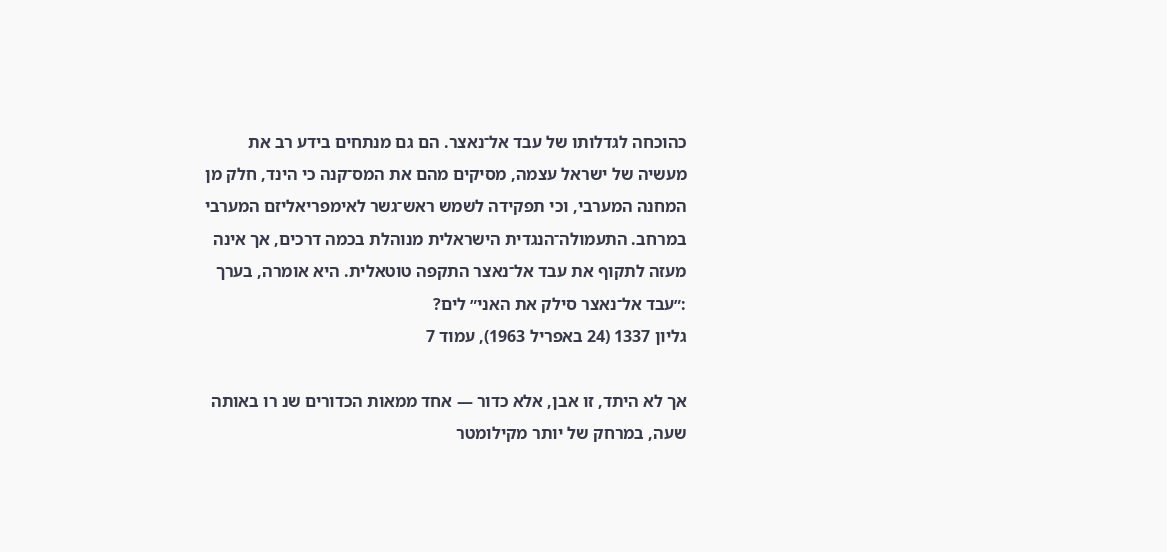כהוכחה לגדלותו של עבד אל־נאצר. הם גם מנתחים בידע רב את מעשיה של ישראל עצמה, מסיקים מהם את המס־קנה כי הינד, חלק מן המחנה המערבי, וכי תפקידה לשמש ראש־גשר לאימפריאליזם המערבי במרחב. התעמולה־הנגדית הישראלית מנוהלת בכמה דרכים, אך אינה מעזה לתקוף את עבד אל־נאצר התקפה טוטאלית. היא אומרה, בערך :״עבד אל־נאצר סילק את האני״ לים?
גליון 1337 (24 באפריל 1963), עמוד 7

אך לא היתד, זו אבן, אלא כדור — אחד ממאות הכדורים שנ רו באותה שעה, במרחק של יותר מקילומטר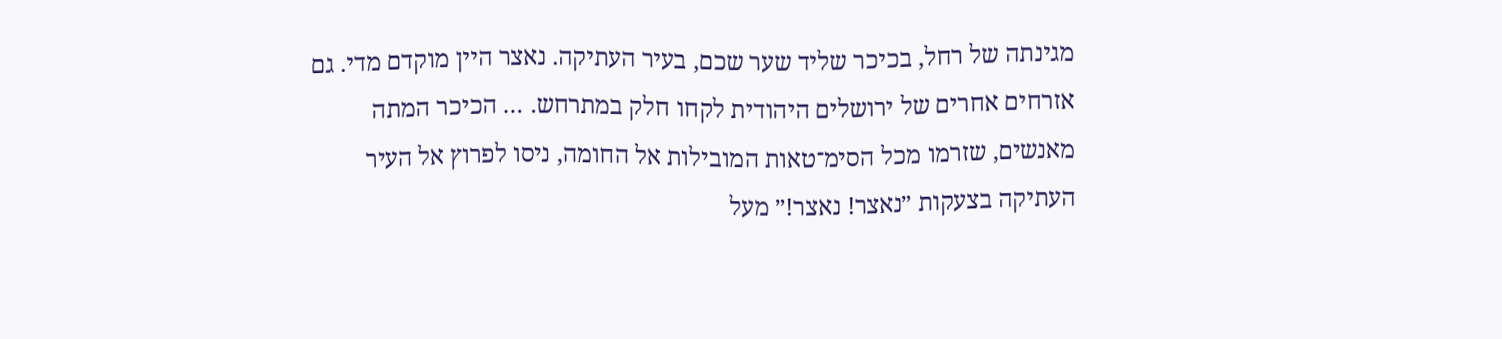מגינתה של רחל, בכיכר שליד שער שכם, בעיר העתיקה. נאצר היין מוקדם מדי. גם אזרחים אחרים של ירושלים היהודית לקחו חלק במתרחש. … הכיכר המתה מאנשים, שזרמו מכל הסימ־טאות המובילות אל החומה, ניסו לפרוץ אל העיר העתיקה בצעקות ״נאצר! נאצר!״ מעל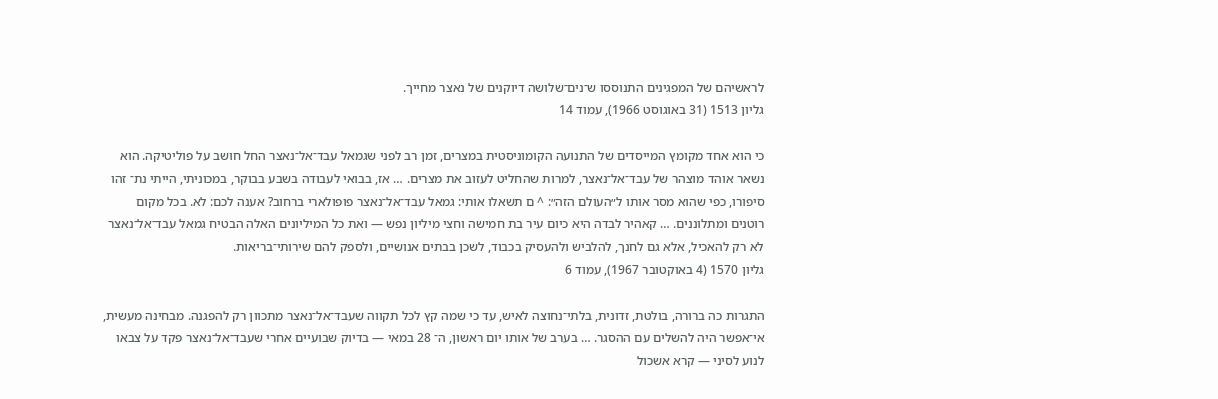לראשיהם של המפגינים התנוססו ש־נים־שלושה דיוקנים של נאצר מחייך.
גליון 1513 (31 באוגוסט 1966), עמוד 14

כי הוא אחד מקומץ המייסדים של התנועה הקומוניסטית במצרים, זמן רב לפני שגמאל עבד־אל־נאצר החל חושב על פוליטיקה. הוא נשאר אוהד מוצהר של עבד־אל־נאצר, למרות שהחליט לעזוב את מצרים. … אז, בבואי לעבודה בשבע בבוקר, במכוניתי, הייתי נת־ זהו סיפורו, כפי שהוא מסר אותו ל״העולם הזה״: ^ ם תשאלו אותי: גמאל עבד־אל־נאצר פופולארי ברחוב? אענה לכם: לא. בכל מקום רוטנים ומתלוננים. … קאהיר לבדה היא כיום עיר בת חמישה וחצי מיליון נפש — ואת כל המיליונים האלה הבטיח גמאל עבד־אל־נאצר לא רק להאכיל, אלא גם לחנך, להלביש ולהעסיק בכבוד, לשכן בבתים אנושיים, ולספק להם שירותי־בריאות.
גליון 1570 (4 באוקטובר 1967), עמוד 6

התגרות כה ברורה, בולטת, זדונית, בלתי־נחוצה לאיש, עד כי שמה קץ לכל תקווה שעבד־אל־נאצר מתכוון רק להפגנה. מבחינה מעשית, אי־אפשר היה להשלים עם ההסגר. … בערב של אותו יום ראשון, ה־ 28 במאי — בדיוק שבועיים אחרי שעבד־אל־נאצר פקד על צבאו לנוע לסיני — קרא אשכול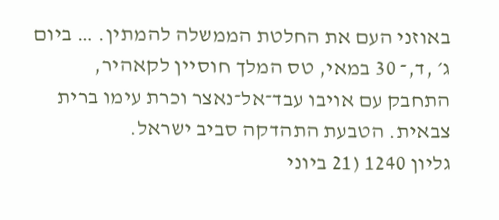באוזני העם את החלטת הממשלה להמתין. … ביום ג׳ ,ד,־ 30 במאי, טס המלך חוסיין לקאהיר, התחבק עם אויבו עבד־אל־נאצר וכרת עימו ברית צבאית. הטבעת התהדקה סביב ישראל.
גליון 1240 (21 ביוני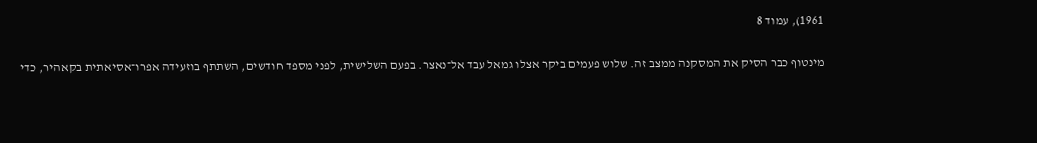1961), עמוד 8

מינטוף כבר הסיק את המסקנה ממצב זה. שלוש פעמים ביקר אצלו גמאל עבד אל־נאצר. בפעם השלישית, לפני מספד חודשים, השתתף בוזעידה אפרו־אסיאתית בקאהיר, כדי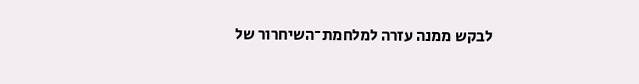לבקש ממנה עזרה למלחמת־השיחרור של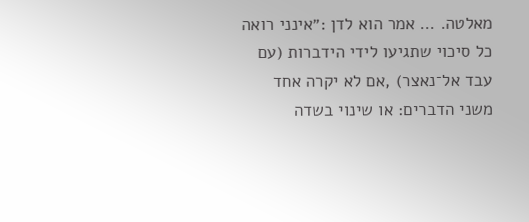מאלטה. … אמר הוא לדן :״אינני רואה כל סיכוי שתגיעו לידי הידברות (עם עבד אל־נאצר) ,אם לא יקרה אחד משני הדברים: או שינוי בשדה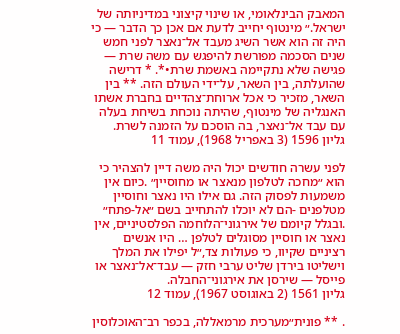המאבק הבינלאומי, או שינוי קיצוני במדיניותה של ישראל.״ מינטוף יחייב לדעת אם אכן כך הדבר — כי היה זה הוא אשר השיג מעבד אל־נאצר לפני חמש שנים הסכמה מפורשת להיפגש עם משה שרת — פגישה שלא נתקיימה באשמת שרת•*. * דרישה שהועלתה, בין השאר, על־ידי העולם הזה. ** בין השאר, מזכיר כי אכל ארוחת־צהדיים בחברת אשתו האנגליה של מינטוף, שהיתה נוכחת בשיחת בעלה עם עבד אל־נאצר, בה הוסכם על הזמנה לשרת.
גליון 1596 (3 באפריל 1968), עמוד 11

לפני עשרה חודשים יכול היה משה דיין להצהיר כי הוא ״מחכה לטלפון מנאצר או מחוסיין״ .כיום אין משמעות לפסוק הזה. גם אילו היו נאצר וחוסיין מטלפנים -הם לא יוכלו להתחייב בשם ״אל-פתח״ .ובגלל קיומם של אירגוני־הלוחמה הפלסטיניים, אין נאצר או חוסיין מסוגלים לטלפן … היו אנשים רציניים שקיוו, כי פעולות צד,״ל יפילו את המלך וישליטו בירדן שליט ערבי חזק — עבד־אל־נאצר או פייסל — שירסן את אירגוני־החבלה.
גליון 1561 (2 באוגוסט 1967), עמוד 12

. ** פונית״מערכית מרמאללה, בכפר רב־האוכלוסין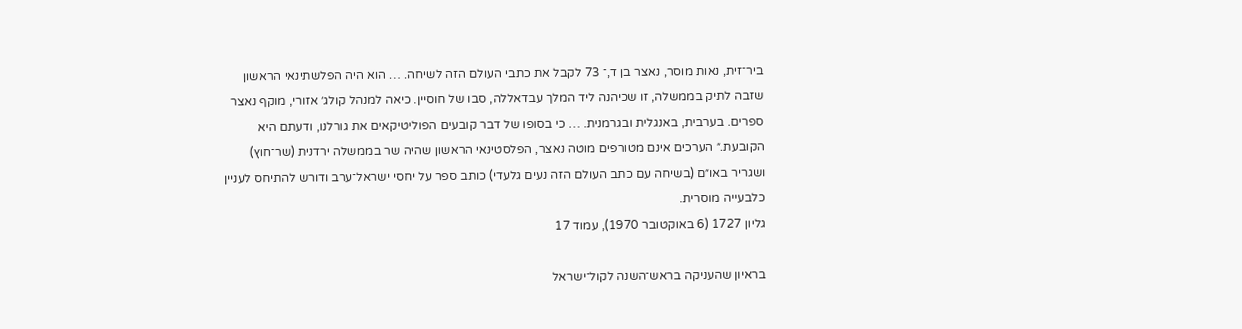ביר־זית, נאות מוסר, נאצר בן ד,־ 73 לקבל את כתבי העולם הזה לשיחה. … הוא היה הפלשתינאי הראשון שזבה לתיק בממשלה, זו שכיהנה ליד המלך עבדאללה, סבו של חוסיין. כיאה למנהל קולג׳ אזורי, מוקף נאצר ספרים. בערבית, באנגלית ובגרמנית. … כי בסופו של דבר קובעים הפוליטיקאים את גורלנו, ודעתם היא הקובעת.״ הערכים אינם מטורפים מוטה נאצר, הפלסטינאי הראשון שהיה שר בממשלה ירדנית (שר־חוץ) ושגריר באו״ם (בשיחה עם כתב העולם הזה נעים גלעדי) כותב ספר על יחסי ישראל־ערב ודורש להתיחס לעניין כלבעייה מוסרית.
גליון 1727 (6 באוקטובר 1970), עמוד 17

בראיון שהעניקה בראש־השנה לקול־ישראל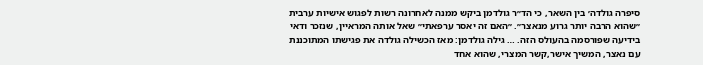סיפרה גולדה׳ בין השאר, כי הד״ר גולדמן ביקש ממנה לאחרונה רשות לפגוש אישיות ערבית ״שהוא הרבה יותר גרוע מנאצר״. ״האם זה יאסר ערפאתי״ שאל אותה המראיין, שנזכר ודאי בידיעה שפורסמה בהעולס הזה. … גילה גולדמן: מאז הכשילה גולדה את פגישתו המתוכננת עם נאצר, המשיך אישר,קשר המצרי, שהוא אחד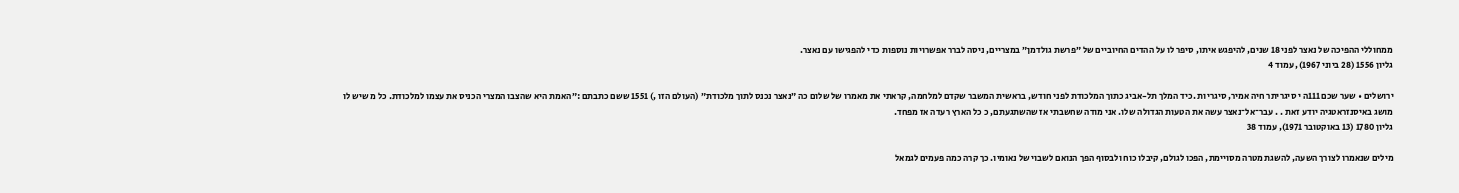ממחוללי ההפיכה של נאצר לפני 18 שנים, להיפגש איתו, סיפר לו על ההדים החיוביים של ״פרשת גולדמן״ במצריים, ניסה לברר אפשרויות נוספות כדי להפגישו עם נאצר.
גליון 1556 (28 ביוני 1967), עמוד 4

ירושלים • שער שכם 111ה י סיגריתר חיה אמיר, סיגריות .כיד המלך תל-אביג כתוך המלכודת לפני חודש, בראשית המשבר שקדם למלחמה, קראתי את מאמרו של שלום כה ״נאצר נכנס לתוך מלכודת״ (העולם הזו ,) 1551 ששם כתבתם :״האמת היא שהצבו המצרי הכניס את עצמו למלכודת. כל מ שיש לו מושג באיסנזראטגיה יודע זאת . . עבר־אל־נאצר עשה את הטעות הגדולה שלו. אני מודה שחשבתי אז שהשתגעתם, כ כל הארץ רעדה אז מפחד.
גליון 1780 (13 באוקטובר 1971), עמוד 38

מילים שנאמרו לצורך השעה, להשגת מטרה מסויימת, הפכו לגולם, קיבלו כוח ולבסוף הפך הנואם לשבוי של נאומיו. כך קרה כמה פעמים לגמאל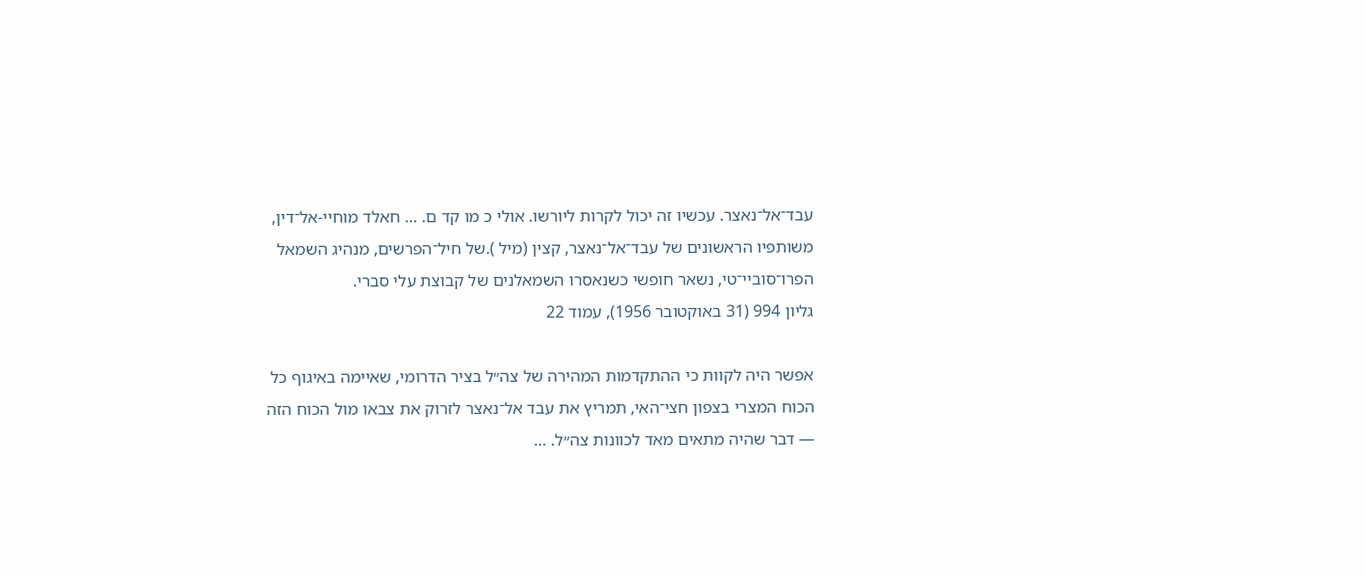עבד־אל־נאצר. עכשיו זה יכול לקרות ליורשו. אולי כ מו קד ם. … חאלד מוחיי-אל־דין, משותפיו הראשונים של עבד־אל־נאצר, קצין (מיל ).של חיל־הפרשים, מנהיג השמאל הפרו־סוביי־טי, נשאר חופשי כשנאסרו השמאלנים של קבוצת עלי סברי.
גליון 994 (31 באוקטובר 1956), עמוד 22

אפשר היה לקוות כי ההתקדמות המהירה של צה״ל בציר הדרומי, שאיימה באיגוף כל הכוח המצרי בצפון חצי־האי, תמריץ את עבד אל־נאצר לזרוק את צבאו מול הכוח הזה — דבר שהיה מתאים מאד לכוונות צה״ל. …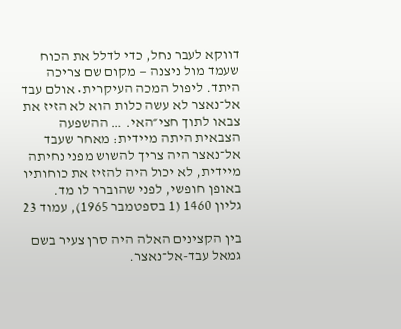דווקא לעבר נחל, כדי לדלל את הכוח שעמד מול ניצנה — מקום שם צריכה היתד. ליפול המכה העיקרית• אולם עבד אל־נאצר לא עשה כלות הוא לא הזיז את צבאו לתוך חצי״האי. … ההשפעה הצבאית היתה מיידית: מאחר שעבד אל־נאצר היה צריך להשוש מפני נחיתה מיידית, לא יכול היה להזיז את כוחותיו באופן חופשי, לפני שהוברר לו מד.
גליון 1460 (1 בספטמבר 1965), עמוד 23

בין הקצינים האלה היה סרן צעיר בשם גמאל עבד-אל־נאצר.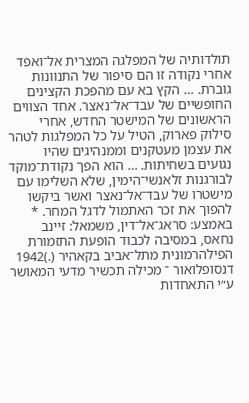תולדותיה של המפלגה המצרית אל־ואפד אחרי נקודה זו הם סיפור של התנוונות גוברת. … הקץ בא עם מהפכת הקצינים החופשיים של עבד־אל־נאצר. אחד הצווים הראשונים של המישטר החדש, אחרי סילוק פארוק, הטיל על כל המפלגות לטהר את עצמן מעטקנים וממנהיגים שהיו נגועים בשחיתות. … הוא הפך נקודת־מוקד לבורגנות זלאנשי־הימין, שלא השלימו עם מישטרו של עבד־אל־נאצר ואשר ביקשו להפוך את זכר האתמול לדגל המחר. * באמצע: סראג־אל־דין, משמאל: זיינב נחאס, במסיבה לכבוד הופעת התזמורת הפילהרמונית מתל־אביב בקאהיר (.)1942 דנסופלואור ־ מכילה תכשיר מדעי המאושר ע״י התאחדות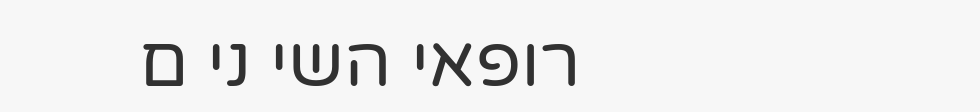רופאי השי ני ם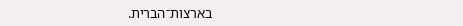בארצות־הברית.